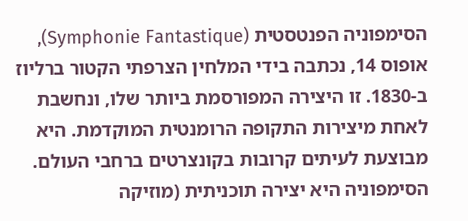הסימפוניה הפנטסטית (Symphonie Fantastique), אופוס 14, נכתבה בידי המלחין הצרפתי הקטור ברליוז ב-1830. זו היצירה המפורסמת ביותר שלו, ונחשבת לאחת מיצירות התקופה הרומנטית המוקדמת. היא מבוצעת לעיתים קרובות בקונצרטים ברחבי העולם.
הסימפוניה היא יצירה תוכניתית (מוזיקה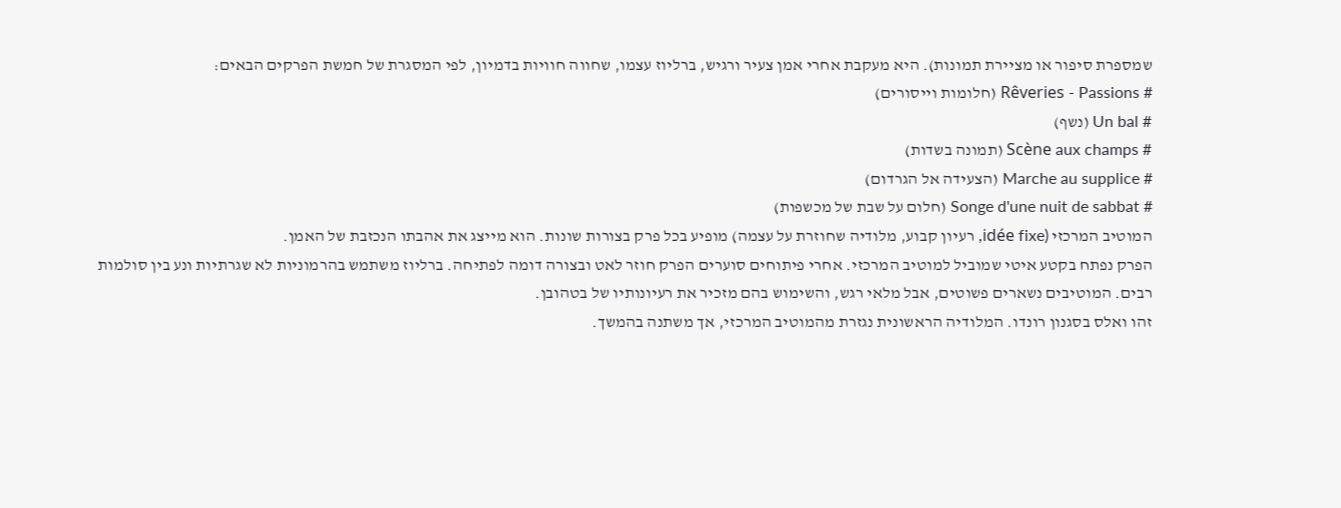שמספרת סיפור או מציירת תמונות). היא מעקבת אחרי אמן צעיר ורגיש, ברליוז עצמו, שחווה חוויות בדמיון, לפי המסגרת של חמשת הפרקים הבאים:
# Rêveries - Passions (חלומות וייסורים)
# Un bal (נשף)
# Scène aux champs (תמונה בשדות)
# Marche au supplice (הצעידה אל הגרדום)
# Songe d'une nuit de sabbat (חלום על שבת של מכשפות)
המוטיב המרכזי (idée fixe, רעיון קבוע, מלודיה שחוזרת על עצמה) מופיע בכל פרק בצורות שונות. הוא מייצג את אהבתו הנכזבת של האמן.
הפרק נפתח בקטע איטי שמוביל למוטיב המרכזי. אחרי פיתוחים סוערים הפרק חוזר לאט ובצורה דומה לפתיחה. ברליוז משתמש בהרמוניות לא שגרתיות ונע בין סולמות רבים. המוטיבים נשארים פשוטים, אבל מלאי רגש, והשימוש בהם מזכיר את רעיונותיו של בטהובן.
זהו ואלס בסגנון רונדו. המלודיה הראשונית נגזרת מהמוטיב המרכזי, אך משתנה בהמשך.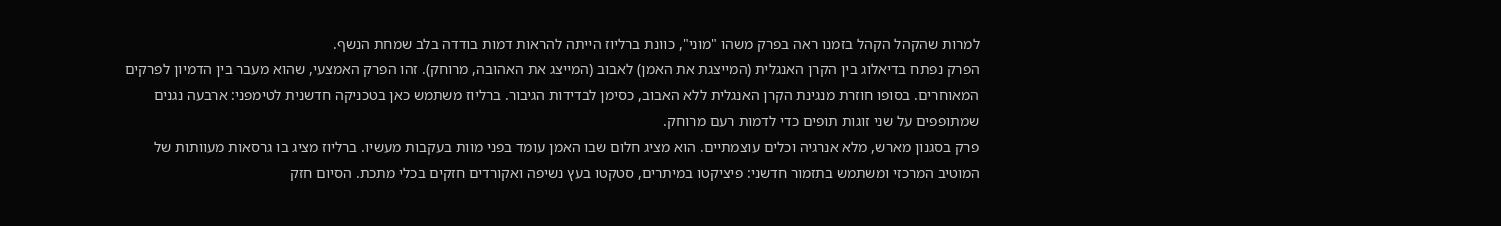למרות שהקהל הקהל בזמנו ראה בפרק משהו "מוני", כוונת ברליוז הייתה להראות דמות בודדה בלב שמחת הנשף.
הפרק נפתח בדיאלוג בין הקרן האנגלית (המייצגת את האמן) לאבוב (המייצג את האהובה, מרוחק). זהו הפרק האמצעי, שהוא מעבר בין הדמיון לפרקים המאוחרים. בסופו חוזרת מנגינת הקרן האנגלית ללא האבוב, כסימן לבדידות הגיבור. ברליוז משתמש כאן בטכניקה חדשנית לטימפני: ארבעה נגנים שמתופפים על שני זוגות תופים כדי לדמות רעם מרוחק.
פרק בסגנון מארש, מלא אנרגיה וכלים עוצמתיים. הוא מציג חלום שבו האמן עומד בפני מוות בעקבות מעשיו. ברליוז מציג בו גרסאות מעוותות של המוטיב המרכזי ומשתמש בתזמור חדשני: פיציקטו במיתרים, סטקטו בעץ נשיפה ואקורדים חזקים בכלי מתכת. הסיום חזק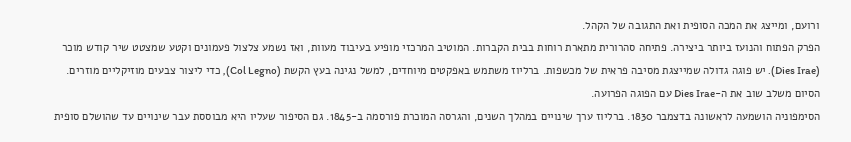ורועם, ומייצג את המכה הסופית ואת התגובה של הקהל.
הפרק הפתוח והנועז ביותר ביצירה. פתיחה סהרורית מתארת רוחות בבית הקברות. המוטיב המרכזי מופיע בעיבוד מעוות, ואז נשמע צלצול פעמונים וקטע שמצטט שיר קודש מוכר (Dies Irae). יש פוגה גדולה שמייצגת מסיבה פראית של מכשפות. ברליוז משתמש באפקטים מיוחדים, למשל נגינה בעץ הקשת (Col Legno), כדי ליצור צבעים מוזיקליים מוזרים. הסיום משלב שוב את ה-Dies Irae עם הפוגה הפרועה.
הסימפוניה הושמעה לראשונה בדצמבר 1830. ברליוז ערך שינויים במהלך השנים, והגרסה המוכרת פורסמה ב-1845. גם הסיפור שעליו היא מבוססת עבר שינויים עד שהושלם סופית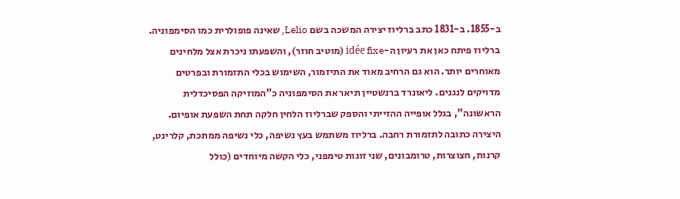ב-1855. ב-1831 כתב ברליוז יצירה המשכה בשם Lelio, שאינה פופולרית כמו הסימפוניה.
ברליוז פיתח כאן את רעיון ה-idée fixe (מוטיב חוזר), והשפעתו ניכרת אצל מלחינים מאוחרים יותר. הוא גם הרחיב מאוד את התיזמור, השימוש בכלי התזמורת ובפרטים מדויקים לנגנים. ליאונרד ברנשטיין תיאר את הסימפוניה כ"המוזיקה הפסיכדלית הראשונה", בגלל אופייה ההזייתי והספק שברליוז הלחין חלקה תחת השפעת אופיום.
היצירה כתובה לתזמורת רחבה. ברליוז משתמש בעץ נשיפה, כלי נשיפה ממתכת, קלרינט, קרנות, חצוצרות, טרומבונים, שני זוגות טימפני, כלי הקשה מיוחדים (כולל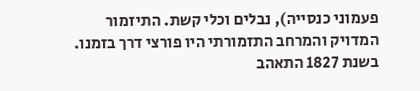פעמוני כנסייה), נבלים וכלי קשת. התיזמור המדויק והמרחב התזמורתי היו פורצי דרך בזמנו.
בשנת 1827 התאהב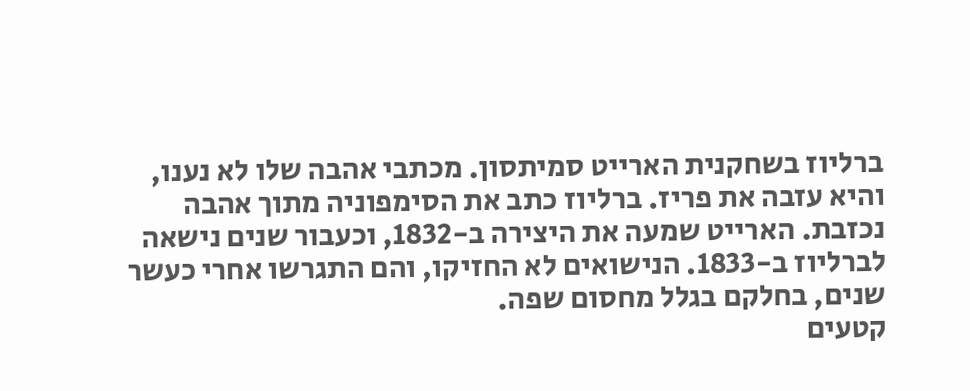ברליוז בשחקנית הארייט סמיתסון. מכתבי אהבה שלו לא נענו, והיא עזבה את פריז. ברליוז כתב את הסימפוניה מתוך אהבה נכזבת. הארייט שמעה את היצירה ב-1832, וכעבור שנים נישאה לברליוז ב-1833. הנישואים לא החזיקו, והם התגרשו אחרי כעשר שנים, בחלקם בגלל מחסום שפה.
קטעים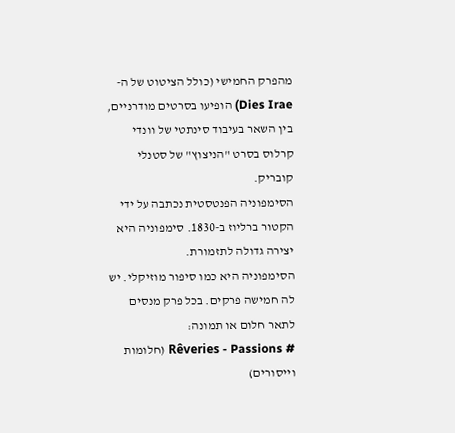מהפרק החמישי (כולל הציטוט של ה-Dies Irae) הופיעו בסרטים מודרניים, בין השאר בעיבוד סינתטי של וונדי קרלוס בסרט "הניצוץ" של סטנלי קובריק.
הסימפוניה הפנטסטית נכתבה על ידי הקטור ברליוז ב-1830. סימפוניה היא יצירה גדולה לתזמורת.
הסימפוניה היא כמו סיפור מוזיקלי. יש לה חמישה פרקים. בכל פרק מנסים לתאר חלום או תמונה:
# Rêveries - Passions (חלומות וייסורים)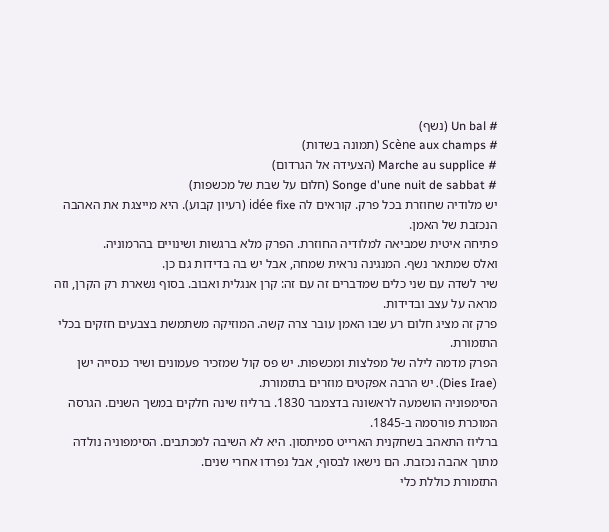# Un bal (נשף)
# Scène aux champs (תמונה בשדות)
# Marche au supplice (הצעידה אל הגרדום)
# Songe d'une nuit de sabbat (חלום על שבת של מכשפות)
יש מלודיה שחוזרת בכל פרק. קוראים לה idée fixe (רעיון קבוע). היא מייצגת את האהבה הנכזבת של האמן.
פתיחה איטית שמביאה למלודיה החוזרת. הפרק מלא ברגשות ושינויים בהרמוניה.
ואלס שמתאר נשף. המנגינה נראית שמחה, אבל יש בה בדידות גם כן.
שיר לשדה עם שני כלים שמדברים זה עם זה: קרן אנגלית ואבוב. בסוף נשארת רק הקרן, וזה מראה על עצב ובדידות.
פרק זה מציג חלום רע שבו האמן עובר צרה קשה. המוזיקה משתמשת בצבעים חזקים בכלי התזמורת.
הפרק מדמה לילה של מפלצות ומכשפות. יש פס קול שמזכיר פעמונים ושיר כנסייה ישן (Dies Irae). יש הרבה אפקטים מוזרים בתזמורת.
הסימפוניה הושמעה לראשונה בדצמבר 1830. ברליוז שינה חלקים במשך השנים. הגרסה המוכרת פורסמה ב-1845.
ברליוז התאהב בשחקנית הארייט סמיתסון. היא לא השיבה למכתבים. הסימפוניה נולדה מתוך אהבה נכזבת. הם נישאו לבסוף, אבל נפרדו אחרי שנים.
התזמורת כוללת כלי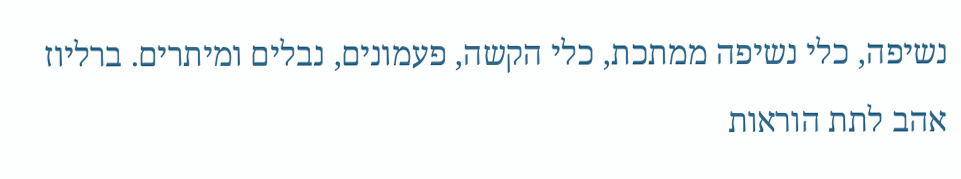נשיפה, כלי נשיפה ממתכת, כלי הקשה, פעמונים, נבלים ומיתרים. ברליוז אהב לתת הוראות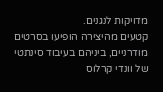מדויקות לנגנים.
קטעים מהיצירה הופיעו בסרטים מודרניים, ביניהם בעיבוד סינתטי של וונדי קרלוס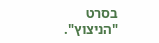בסרט "הניצוץ".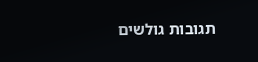תגובות גולשים